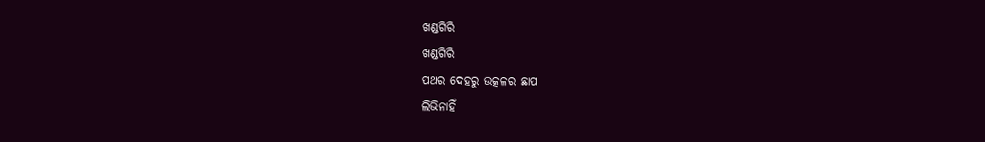ଖଣ୍ଡଗିରି
ଖଣ୍ଡଗିରି
ପଥର ଦେହରୁ ଉତ୍କଳର ଛାପ
ଲିଭିନାହିଁ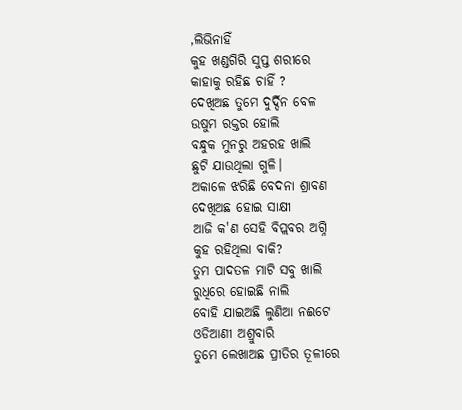,ଲିଭିନାହିଁ
କୁହ ଖଣ୍ଡଗିରି ସୁପ୍ତ ଶରୀରେ
କାହାକୁ ରହିଛ ଚାହିଁ ?
ଦେଖିଅଛ ତୁମେ ଦୁର୍ଦ୍ଦିନ ବେଳ
ଉଷୁମ ରକ୍ତର ହୋଲି
ବନ୍ଧୁକ ମୁନରୁ ଅହରହ ଖାଲି
ଛୁଟି ଯାଉଥିଲା ଗୁଳି।
ଅକାଳେ ଝରିଛି ବେଦନା ଶ୍ରାବଣ
ଦେଖିଅଛ ହୋଇ ସାକ୍ଷୀ
ଆଜି କ'ଣ ସେହି ବିପ୍ଲବର ଅଗ୍ନି
କୁହ ରହିଥିଲା ବାକି?
ତୁମ ପାଦତଳ ମାଟି ସବୁ ଖାଲି
ରୁଧିରେ ହୋଇଛି ନାଲି
ବୋହି ଯାଇଅଛି ଲୁଣିଆ ନଈଟେ
ଓଡିଆଣୀ ଅଶ୍ରୁବାରି
ତୁମେ ଲେଖାଅଛ ପ୍ରୀତିର ତୂଳୀରେ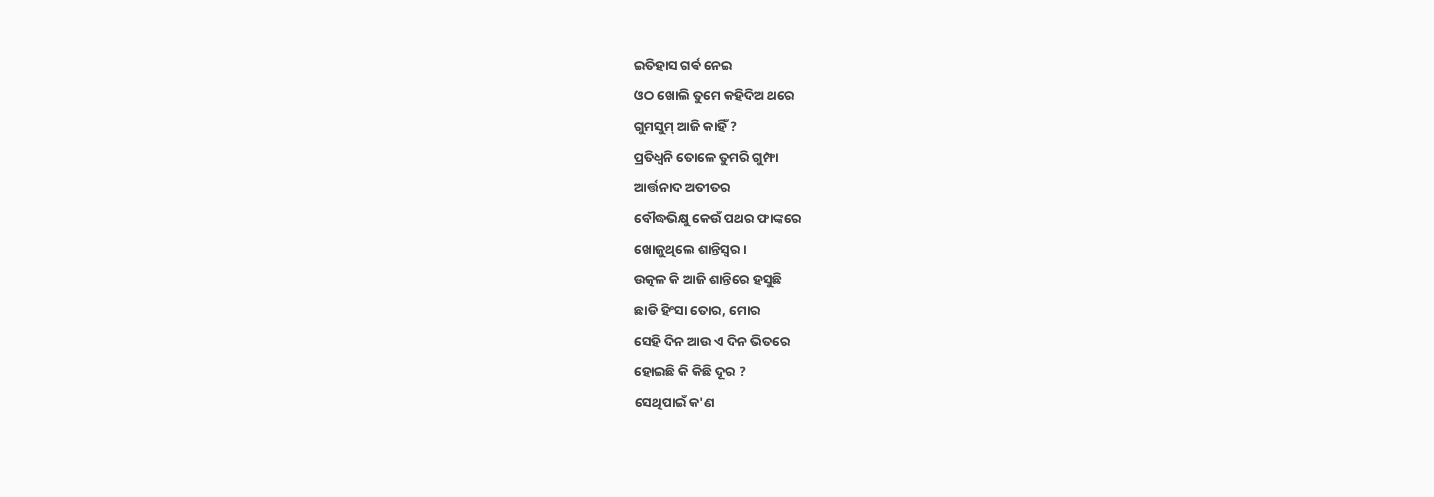ଇତିହାସ ଗର୍ଵ ନେଇ
ଓଠ ଖୋଲି ତୁମେ କହିଦିଅ ଥରେ
ଗୁମସୁମ୍ ଆଜି କାହିଁ ?
ପ୍ରତିଧ୍ବନି ତୋଳେ ତୁମରି ଗୁମ୍ଫା
ଆର୍ତ୍ତନାଦ ଅତୀତର
ବୌଦ୍ଧଭିକ୍ଷୁ କେଉଁ ପଥର ଫାଙ୍କରେ
ଖୋଜୁଥିଲେ ଶାନ୍ତିସ୍ବର।
ଉତ୍କଳ କି ଆଜି ଶାନ୍ତିରେ ହସୁଛି
ଛାଡି ହିଂସା ତୋର, ମୋର
ସେହି ଦିନ ଆଉ ଏ ଦିନ ଭିତରେ
ହୋଇଛି କି କିଛି ଦୂର ?
ସେଥିପାଇଁ କ'ଣ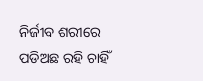ନିର୍ଜୀବ ଶରୀରେ
ପଡିଅଛ ରହି ଚାହିଁ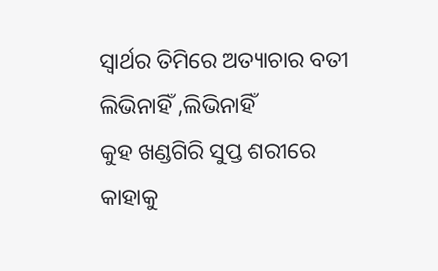ସ୍ବାର୍ଥର ତିମିରେ ଅତ୍ୟାଚାର ବତୀ
ଲିଭିନାହିଁ ,ଲିଭିନାହିଁ
କୁହ ଖଣ୍ଡଗିରି ସୁପ୍ତ ଶରୀରେ
କାହାକୁ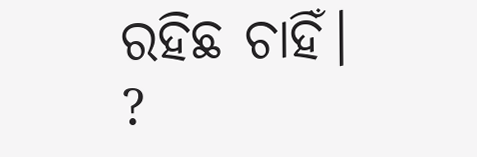ରହିଛ ଚାହିଁ। ?